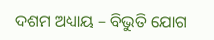ଦଶମ ଅଧ୍ୟାୟ – ବିଭୁତି ଯୋଗ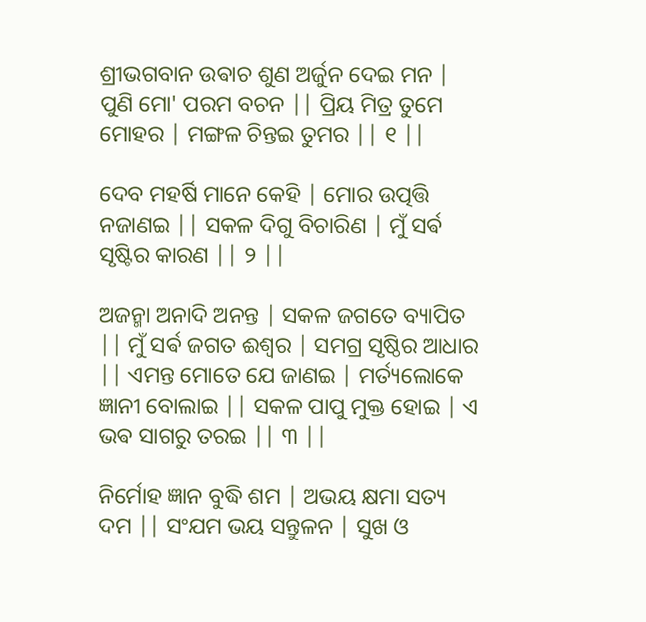ଶ୍ରୀଭଗବାନ ଉଵାଚ ଶୁଣ ଅର୍ଜୁନ ଦେଇ ମନ | ପୁଣି ମୋ' ପରମ ବଚନ || ପ୍ରିୟ ମିତ୍ର ତୁମେ ମୋହର | ମଙ୍ଗଳ ଚିନ୍ତଇ ତୁମର || ୧ ||

ଦେବ ମହର୍ଷି ମାନେ କେହି | ମୋର ଉତ୍ପତ୍ତି ନଜାଣଇ || ସକଳ ଦିଗୁ ବିଚାରିଣ | ମୁଁ ସର୍ଵ ସୃଷ୍ଟିର କାରଣ || ୨ ||

ଅଜନ୍ମା ଅନାଦି ଅନନ୍ତ | ସକଳ ଜଗତେ ବ୍ୟାପିତ || ମୁଁ ସର୍ଵ ଜଗତ ଈଶ୍ବର | ସମଗ୍ର ସୃଷ୍ଠିର ଆଧାର || ଏମନ୍ତ ମୋତେ ଯେ ଜାଣଇ | ମର୍ତ୍ୟଲୋକେ ଜ୍ଞାନୀ ବୋଲାଇ || ସକଳ ପାପୁ ମୁକ୍ତ ହୋଇ | ଏ ଭଵ ସାଗରୁ ତରଇ || ୩ ||

ନିର୍ମୋହ ଜ୍ଞାନ ବୁଦ୍ଧି ଶମ | ଅଭୟ କ୍ଷମା ସତ୍ୟ ଦମ || ସଂଯମ ଭୟ ସନ୍ତୁଳନ | ସୁଖ ଓ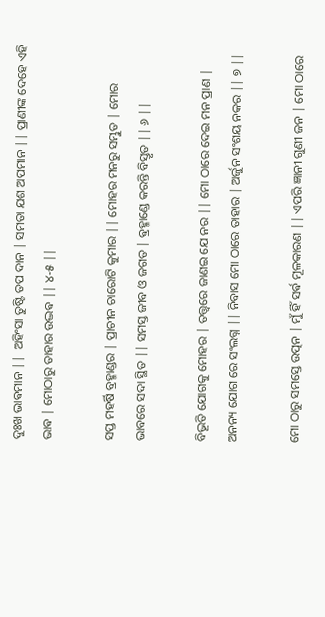ଦୁଃଖ ଭାଵମାନ ||  ଅହିଂସା ତୁଷ୍ଟି ତପ ଦାନ | ସମତା ଯଶ ଅପମାନ || ପ୍ରାଣୀଙ୍କ ଦେହେ ଏହି ଭାଵ | ମୋଠାରୁ ତାହାର ଉଦ୍ଭଵ || ୪-୫ ||

ସପ୍ତ ମହର୍ଷି ବ୍ରହ୍ମାଣ୍ଡର | ପ୍ରାଚୀନ ଚାରୋଟି କୁମାର || ମୋହର ମନରୁ ସମ୍ଭୁତ | ମୋର ଭାବରେ ସଦା ସ୍ଥିତ || ସମସ୍ତ ଜୀବ ଓ ଜଗତ | ଵ୍ରହ୍ମାଣ୍ଡେ କରନ୍ତି ବିସ୍ତୃତ || ୬ ||

ବିଭୂତି ଯୋଗକୁ ମୋହର | ତତ୍ତ୍ୱରେ ଜାଣଇ ଯେ ନର || ମୋ ଠାରେ ଦେଇ ମନ ପ୍ରାଣ | ଅନନ୍ୟ ଯୋଗ ରେ ସଂଲଗ୍ନ || ନିବାସ ମୋ ଠାରେ ତାହାର | ଅର୍ଜୁନ ସଂଶୟ ନକର || ୭ ||

ମୋ ଠାରୁ ସମସ୍ତେ ଉତ୍ପନ | ମୁଁ ହିଁ ସର୍ଵ ମୂଳକାରଣ || ଏପରି ଜ୍ଞାନୀ ଗୁଣୀ ଜନ | ମୋ ଠାରେ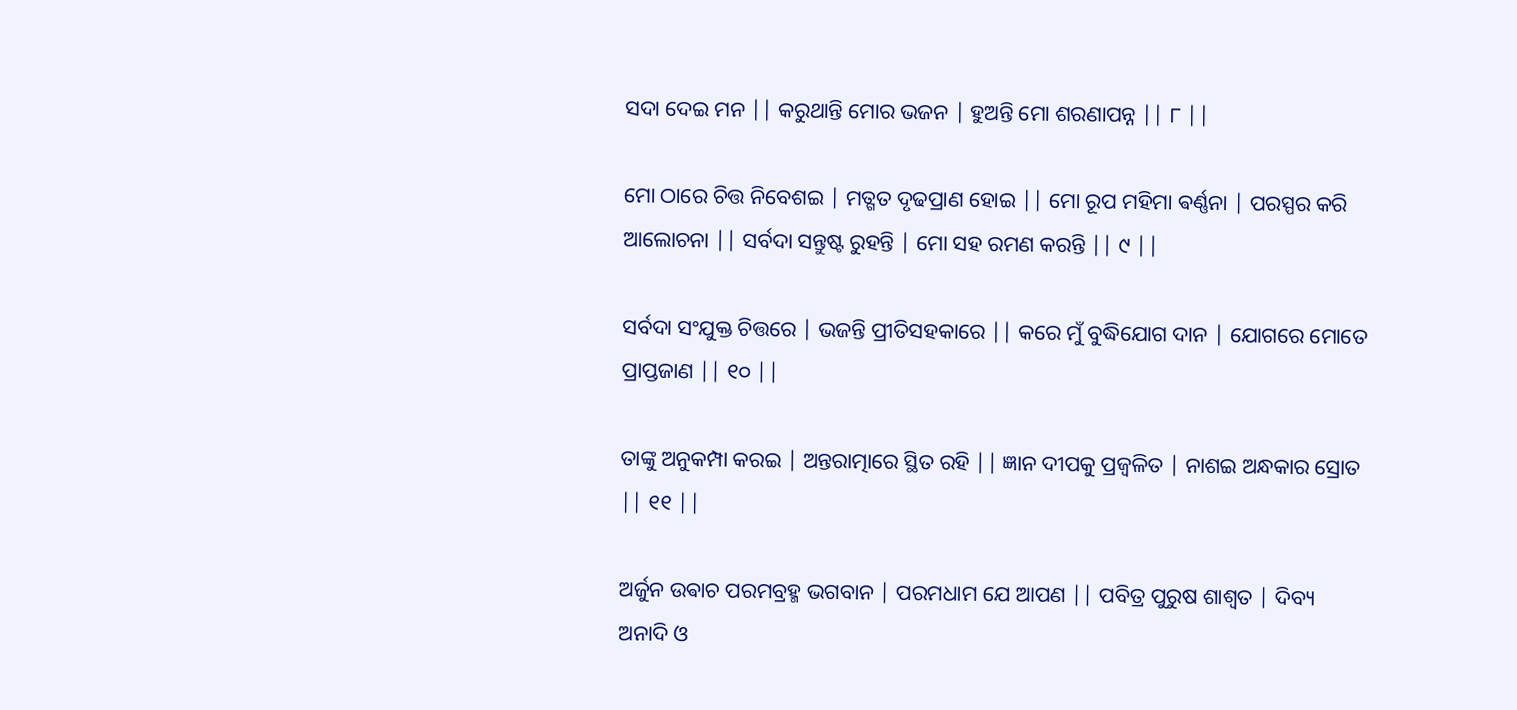ସଦା ଦେଇ ମନ || କରୁଥାନ୍ତି ମୋର ଭଜନ | ହୁଅନ୍ତି ମୋ ଶରଣାପନ୍ନ || ୮ ||

ମୋ ଠାରେ ଚିତ୍ତ ନିବେଶଇ | ମତ୍ଗତ ଦୃଢପ୍ରାଣ ହୋଇ || ମୋ ରୂପ ମହିମା ଵର୍ଣ୍ଣନା | ପରସ୍ପର କରି ଆଲୋଚନା || ସର୍ବଦା ସନ୍ତୁଷ୍ଟ ରୁହନ୍ତି | ମୋ ସହ ରମଣ କରନ୍ତି || ୯ ||

ସର୍ବଦା ସଂଯୁକ୍ତ ଚିତ୍ତରେ | ଭଜନ୍ତି ପ୍ରୀତିସହକାରେ || କରେ ମୁଁ ବୁଦ୍ଧିଯୋଗ ଦାନ | ଯୋଗରେ ମୋତେ ପ୍ରାପ୍ତଜାଣ || ୧୦ ||

ତାଙ୍କୁ ଅନୁକମ୍ପା କରଇ | ଅନ୍ତରାତ୍ମାରେ ସ୍ଥିତ ରହି || ଜ୍ଞାନ ଦୀପକୁ ପ୍ରଜ୍ବଳିତ | ନାଶଇ ଅନ୍ଧକାର ସ୍ରୋତ || ୧୧ ||

ଅର୍ଜୁନ ଉଵାଚ ପରମବ୍ରହ୍ମ ଭଗବାନ | ପରମଧାମ ଯେ ଆପଣ || ପବିତ୍ର ପୁରୁଷ ଶାଶ୍ୱତ | ଦିବ୍ୟ ଅନାଦି ଓ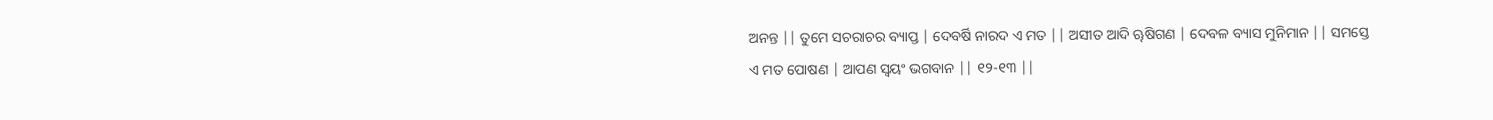ଅନନ୍ତ || ତୁମେ ସଚରାଚର ବ୍ୟାପ୍ତ | ଦେବର୍ଷି ନାରଦ ଏ ମତ || ଅସୀତ ଆଦି ୠଷିଗଣ | ଦେବଳ ବ୍ୟାସ ମୁନିମାନ || ସମସ୍ତେ ଏ ମତ ପୋଷଣ | ଆପଣ ସ୍ୱୟଂ ଭଗବାନ || ୧୨-୧୩ ||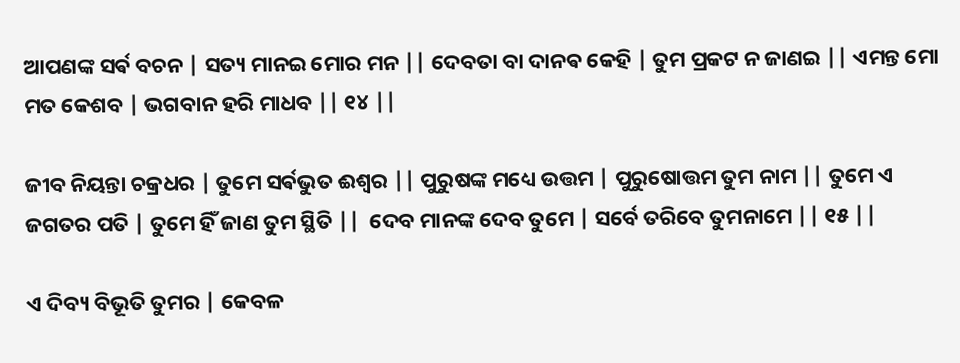ଆପଣଙ୍କ ସର୍ଵ ବଚନ | ସତ୍ୟ ମାନଇ ମୋର ମନ || ଦେବତା ବା ଦାନଵ କେହି | ତୁମ ପ୍ରକଟ ନ ଜାଣଇ || ଏମନ୍ତ ମୋ ମତ କେଶବ | ଭଗବାନ ହରି ମାଧବ || ୧୪ ||

ଜୀବ ନିୟନ୍ତା ଚକ୍ରଧର | ତୁମେ ସର୍ଵଭୁତ ଈଶ୍ବର || ପୁରୁଷଙ୍କ ମଧ୍ୟେ ଉତ୍ତମ | ପୁରୁଷୋତ୍ତମ ତୁମ ନାମ || ତୁମେ ଏ ଜଗତର ପତି | ତୁମେ ହିଁ ଜାଣ ତୁମ ସ୍ଥିତି ||  ଦେବ ମାନଙ୍କ ଦେବ ତୁମେ | ସର୍ବେ ତରିବେ ତୁମନାମେ || ୧୫ ||

ଏ ଦିବ୍ୟ ବିଭୂତି ତୁମର | କେବଳ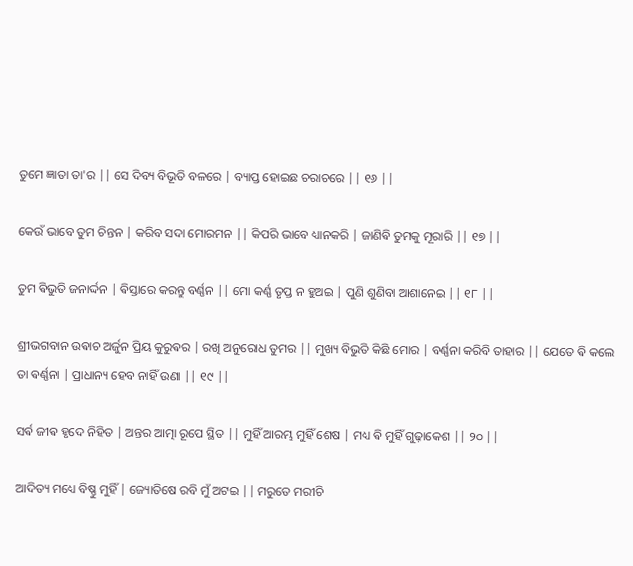ତୁମେ ଜ୍ଞାତା ତା'ର || ସେ ଦିବ୍ୟ ବିଭୂତି ବଳରେ | ବ୍ୟାପ୍ତ ହୋଇଛ ଚରାଚରେ || ୧୬ ||

କେଉଁ ଭାବେ ତୁମ ଚିନ୍ତନ | କରିବ ସଦା ମୋରମନ || କିପରି ଭାବେ ଧ୍ୟାନକରି | ଜାଣିଵି ତୁମକୁ ମୂରାରି || ୧୭ ||

ତୁମ ଵିଭୁତି ଜନାର୍ଦ୍ଦନ | ଵିସ୍ତାରେ କରନ୍ତୁ ବର୍ଣ୍ଣନ || ମୋ କର୍ଣ୍ଣ ତୃପ୍ତ ନ ହୁଅଇ | ପୁଣି ଶୁଣିବା ଆଶାନେଇ || ୧୮ ||

ଶ୍ରୀଭଗବାନ ଉଵାଚ ଅର୍ଜୁନ ପ୍ରିୟ କୁରୁଵର | ରଖି ଅନୁରୋଧ ତୁମର || ମୁଖ୍ୟ ବିଭୁତି କିଛି ମୋର | ବର୍ଣ୍ଣନା କରିବି ତାହାର || ଯେତେ ଵି କଲେ ତା ଵର୍ଣ୍ଣନା | ପ୍ରାଧାନ୍ୟ ହେବ ନାହିଁ ଉଣା || ୧୯ ||

ସର୍ଵ ଜୀଵ ହୃଦେ ନିହିତ | ଅନ୍ତର ଆତ୍ମା ରୂପେ ସ୍ଥିତ || ମୁହିଁ ଆରମ୍ଭ ମୁହିଁ ଶେଷ | ମଧ୍ୟ ଵି ମୁହିଁ ଗୁଢ଼ାକେଶ || ୨୦ ||

ଆଦିତ୍ୟ ମଧ୍ୟେ ବିଷ୍ଣୁ ମୁହିଁ | ଜ୍ୟୋତିଷେ ରବି ମୁଁ ଅଟଇ || ମରୁତେ ମରୀଚି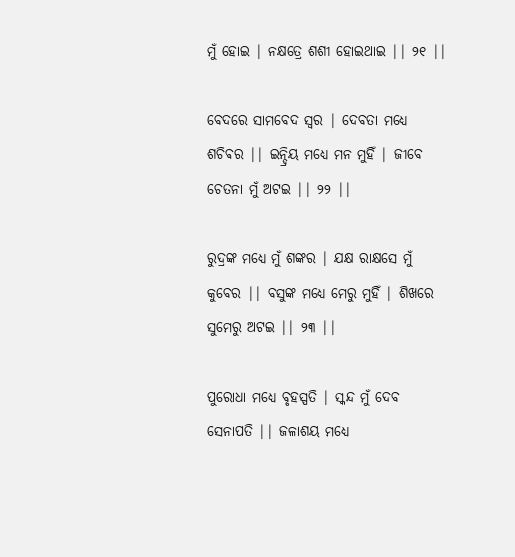ମୁଁ ହୋଇ | ନକ୍ଷତ୍ରେ ଶଶୀ ହୋଇଥାଇ || ୨୧ ||

ବେଦରେ ସାମବେଦ ସ୍ୱର | ଦେବତା ମଧ୍ୟେ ଶଚିଵର || ଇନ୍ଦ୍ରିୟ ମଧ୍ୟେ ମନ ମୁହିଁ | ଜୀବେ ଚେତନା ମୁଁ ଅଟଇ || ୨୨ ||

ରୁଦ୍ରଙ୍କ ମଧ୍ୟେ ମୁଁ ଶଙ୍କର | ଯକ୍ଷ ରାକ୍ଷସେ ମୁଁ କୁବେର || ବସୁଙ୍କ ମଧ୍ୟେ ମେରୁ ମୁହିଁ | ଶିଖରେ ସୁମେରୁ ଅଟଇ || ୨୩ ||

ପୁରୋଧା ମଧ୍ୟେ ବୃହସ୍ପତି | ସ୍କନ୍ଦ ମୁଁ ଦେବ ସେନାପତି || ଜଳାଶୟ ମଧ୍ୟେ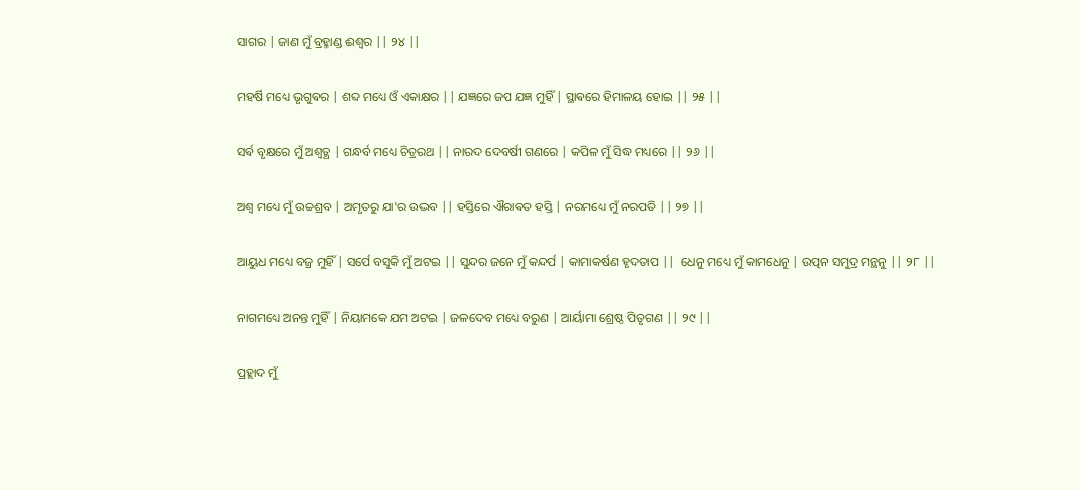ସାଗର | ଜାଣ ମୁଁ ବ୍ରହ୍ମାଣ୍ଡ ଈଶ୍ବର || ୨୪ ||

ମହର୍ଷି ମଧ୍ୟେ ଭୃଗୁଵର | ଶବ୍ଦ ମଧ୍ୟେ ଓଁ ଏକାକ୍ଷର || ଯଜ୍ଞରେ ଜପ ଯଜ୍ଞ ମୁହିଁ | ସ୍ଥାଵରେ ହିମାଳୟ ହୋଇ || ୨୫ ||

ସର୍ଵ ବୃକ୍ଷରେ ମୁଁ ଅଶ୍ୱତ୍ଥ | ଗନ୍ଧର୍ବ ମଧ୍ୟେ ଚିତ୍ରରଥ || ନାରଦ ଦେବର୍ଷୀ ଗଣରେ | କପିଳ ମୁଁ ସିଦ୍ଧ ମଧ୍ୟରେ || ୨୬ ||

ଅଶ୍ୱ ମଧ୍ୟେ ମୁଁ ଉଚ୍ଚଶ୍ରବ | ଅମୃତରୁ ଯା'ର ଉଦ୍ଭବ || ହସ୍ତିରେ ଐରାଵତ ହସ୍ତି | ନରମଧ୍ୟେ ମୁଁ ନରପତି || ୨୭ ||

ଆୟୁଧ ମଧ୍ୟେ ବଜ୍ର ମୁହିଁ | ସର୍ପେ ବସୁକି ମୁଁ ଅଟଇ || ସୁନ୍ଦର ଜନେ ମୁଁ କନ୍ଦର୍ପ | କାମାକର୍ଷଣ ହୃଦତାପ ||  ଧେନୁ ମଧ୍ୟେ ମୁଁ କାମଧେନୁ | ଉତ୍ପନ ସମୁଦ୍ର ମନ୍ଥନୁ || ୨୮ ||

ନାଗମଧ୍ୟେ ଅନନ୍ତ ମୁହିଁ | ନିୟାମକେ ଯମ ଅଟଇ | ଜଳଦେବ ମଧ୍ୟେ ବରୁଣ | ଆର୍ୟାମା ଶ୍ରେଷ୍ଠ ପିତୃଗଣ || ୨୯ ||

ପ୍ରହ୍ଲାଦ ମୁଁ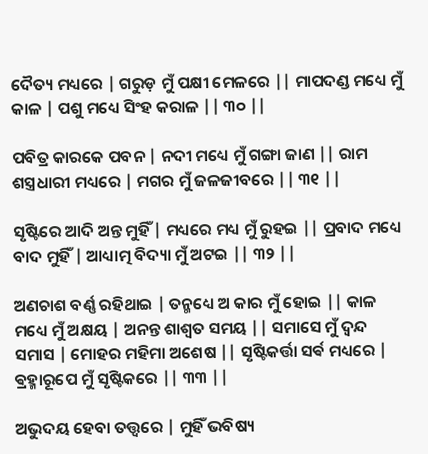ଦୈତ୍ୟ ମଧ୍ୟରେ | ଗରୁଡ଼ ମୁଁ ପକ୍ଷୀ ମେଳରେ || ମାପଦଣ୍ଡ ମଧ୍ୟେ ମୁଁ କାଳ | ପଶୁ ମଧ୍ୟେ ସିଂହ କରାଳ || ୩୦ ||

ପବିତ୍ର କାରକେ ପବନ | ନଦୀ ମଧ୍ୟେ ମୁଁ ଗଙ୍ଗା ଜାଣ || ରାମ ଶସ୍ତ୍ରଧାରୀ ମଧ୍ୟରେ | ମଗର ମୁଁ ଜଳଜୀବରେ || ୩୧ ||

ସୃଷ୍ଟିରେ ଆଦି ଅନ୍ତ ମୁହିଁ | ମଧ୍ୟରେ ମଧ୍ୟ ମୁଁ ରୁହଇ || ପ୍ରବାଦ ମଧ୍ୟେ ବାଦ ମୁହିଁ | ଆଧ୍ୟାତ୍ମ ବିଦ୍ୟା ମୁଁ ଅଟଇ || ୩୨ ||

ଅଣଚାଶ ବର୍ଣ୍ଣ ରହିଥାଇ | ତନ୍ମଧ୍ୟେ ଅ କାର ମୁଁ ହୋଇ || କାଳ ମଧ୍ୟେ ମୁଁ ଅକ୍ଷୟ | ଅନନ୍ତ ଶାଶ୍ୱତ ସମୟ || ସମାସେ ମୁଁ ଦ୍ୱନ୍ଦ ସମାସ | ମୋହର ମହିମା ଅଶେଷ || ସୃଷ୍ଟିକର୍ତ୍ତା ସର୍ଵ ମଧ୍ୟରେ | ଵ୍ରହ୍ମାରୂପେ ମୁଁ ସୃଷ୍ଟିକରେ || ୩୩ ||

ଅଭୁଦୟ ହେବା ତତ୍ତ୍ୱରେ | ମୁହିଁ ଭବିଷ୍ୟ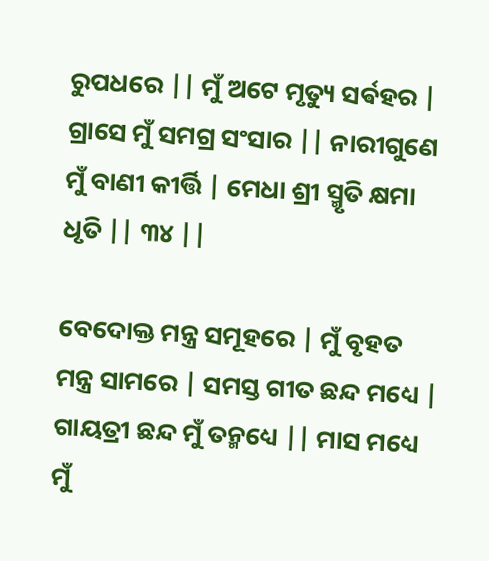ରୁପଧରେ || ମୁଁ ଅଟେ ମୃତ୍ୟୁ ସର୍ଵହର | ଗ୍ରାସେ ମୁଁ ସମଗ୍ର ସଂସାର || ନାରୀଗୁଣେ ମୁଁ ବାଣୀ କୀର୍ତ୍ତି | ମେଧା ଶ୍ରୀ ସ୍ମୃତି କ୍ଷମା ଧୃତି || ୩୪ ||

ବେଦୋକ୍ତ ମନ୍ତ୍ର ସମୂହରେ | ମୁଁ ବୃହତ ମନ୍ତ୍ର ସାମରେ | ସମସ୍ତ ଗୀତ ଛନ୍ଦ ମଧ୍ୟେ | ଗାୟତ୍ରୀ ଛନ୍ଦ ମୁଁ ତନ୍ମଧ୍ୟେ || ମାସ ମଧ୍ୟେ ମୁଁ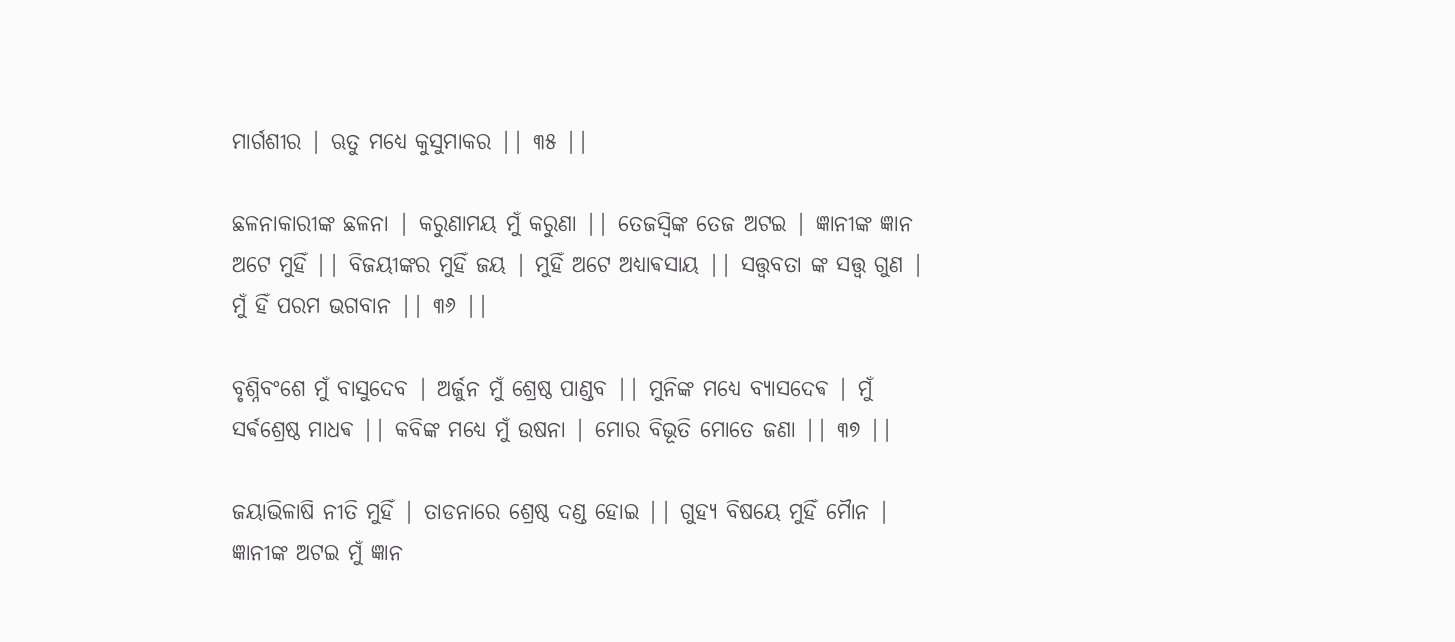ମାର୍ଗଶୀର | ଋତୁ ମଧ୍ୟେ କୁସୁମାକର || ୩୫ ||

ଛଳନାକାରୀଙ୍କ ଛଳନା | କରୁଣାମୟ ମୁଁ କରୁଣା || ତେଜସ୍ୱିଙ୍କ ତେଜ ଅଟଇ | ଜ୍ଞାନୀଙ୍କ ଜ୍ଞାନ ଅଟେ ମୁହିଁ || ବିଜୟୀଙ୍କର ମୁହିଁ ଜୟ | ମୁହିଁ ଅଟେ ଅଧ୍ୟାଵସାୟ || ସତ୍ତ୍ୱବତା ଙ୍କ ସତ୍ତ୍ୱ ଗୁଣ | ମୁଁ ହିଁ ପରମ ଭଗବାନ || ୩୬ ||

ବୃଶ୍ନିବଂଶେ ମୁଁ ବାସୁଦେବ | ଅର୍ଜୁନ ମୁଁ ଶ୍ରେଷ୍ଠ ପାଣ୍ଡବ || ମୁନିଙ୍କ ମଧ୍ୟେ ବ୍ୟାସଦେଵ | ମୁଁ ସର୍ଵଶ୍ରେଷ୍ଠ ମାଧଵ || କବିଙ୍କ ମଧ୍ୟେ ମୁଁ ଉଷନା | ମୋର ବିଭୂତି ମୋତେ ଜଣା || ୩୭ ||

ଜୟାଭିଳାଷି ନୀତି ମୁହିଁ | ତାଡନାରେ ଶ୍ରେଷ୍ଠ ଦଣ୍ଡ ହୋଇ || ଗୁହ୍ୟ ବିଷୟେ ମୁହିଁ ମୋୖନ | ଜ୍ଞାନୀଙ୍କ ଅଟଇ ମୁଁ ଜ୍ଞାନ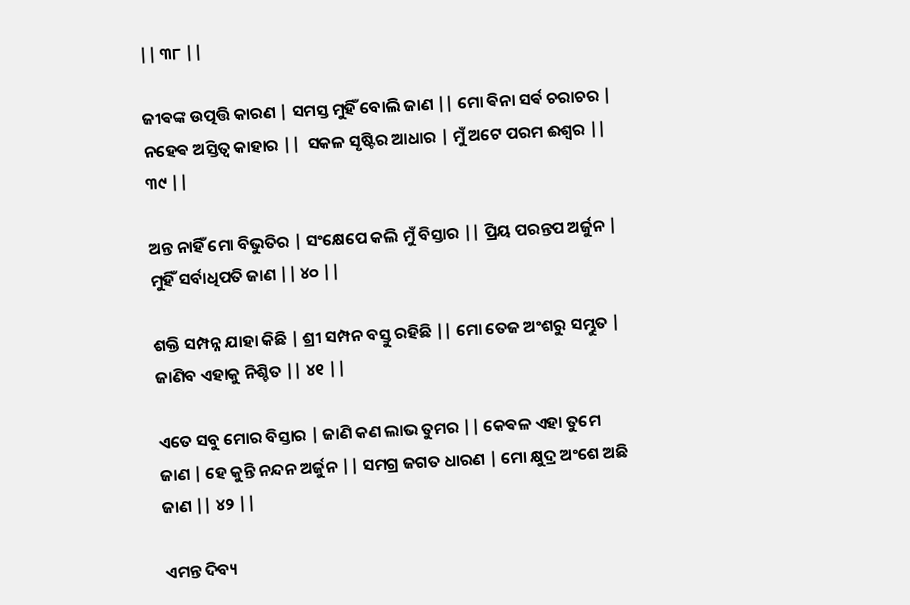|| ୩୮ ||

ଜୀଵଙ୍କ ଉତ୍ପତ୍ତି କାରଣ | ସମସ୍ତ ମୁହିଁ ବୋଲି ଜାଣ || ମୋ ଵିନା ସର୍ଵ ଚରାଚର | ନହେଵ ଅସ୍ତିତ୍ୱ କାହାର ||  ସକଳ ସୃଷ୍ଟିର ଆଧାର | ମୁଁ ଅଟେ ପରମ ଈଶ୍ବର || ୩୯ ||

ଅନ୍ତ ନାହିଁ ମୋ ବିଭୁତିର | ସଂକ୍ଷେପେ କଲି ମୁଁ ବିସ୍ତାର || ପ୍ରିୟ ପରନ୍ତପ ଅର୍ଜୁନ | ମୁହିଁ ସର୍ବାଧିପତି ଜାଣ || ୪୦ ||

ଶକ୍ତି ସମ୍ପନ୍ନ ଯାହା କିଛି | ଶ୍ରୀ ସମ୍ପନ ବସ୍ତୁ ରହିଛି || ମୋ ତେଜ ଅଂଶରୁ ସମ୍ଭୁତ | ଜାଣିବ ଏହାକୁ ନିଶ୍ଚିତ || ୪୧ ||

ଏତେ ସବୁ ମୋର ବିସ୍ତାର | ଜାଣି କଣ ଲାଭ ତୁମର || କେଵଳ ଏହା ତୁମେ ଜାଣ | ହେ କୁନ୍ତି ନନ୍ଦନ ଅର୍ଜୁନ || ସମଗ୍ର ଜଗତ ଧାରଣ | ମୋ କ୍ଷୁଦ୍ର ଅଂଶେ ଅଛି ଜାଣ || ୪୨ ||

ଏମନ୍ତ ଦିବ୍ୟ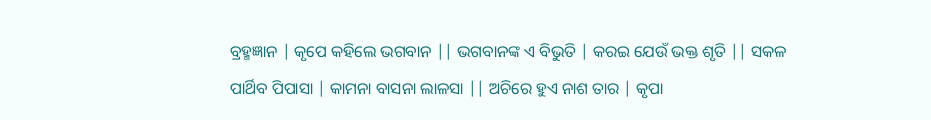ବ୍ରହ୍ମଜ୍ଞାନ | କୃପେ କହିଲେ ଭଗବାନ || ଭଗବାନଙ୍କ ଏ ବିଭୁତି | କରଇ ଯେଉଁ ଭକ୍ତ ଶୃତି || ସକଳ ପାର୍ଥିବ ପିପାସା | କାମନା ବାସନା ଲାଳସା || ଅଚିରେ ହୁଏ ନାଶ ତାର | କୃପା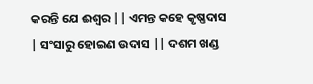କରନ୍ତି ଯେ ଈଶ୍ବର || ଏମନ୍ତ କହେ କୃଷ୍ଣଦାସ | ସଂସାରୁ ହୋଇଣ ଉଦାସ || ଦଶମ ଖଣ୍ଡ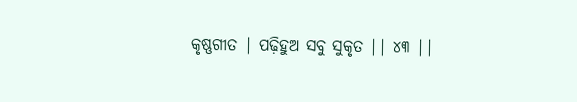କୃଷ୍ଣଗୀତ | ପଢ଼ିହୁଅ ସବୁ ସୁକୃତ || ୪୩ ||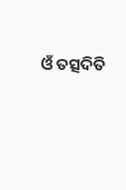ଓଁ ତତ୍ସଦିତି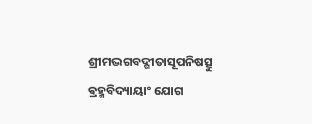ଶ୍ରୀମଦ୍ଭଗବଦ୍ଗୀତାସୂପନିଷତ୍ସୁ ଵ୍ରହ୍ମବିଦ୍ୟାୟାଂ ଯୋଗ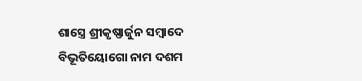ଶାସ୍ତ୍ରେ ଶ୍ରୀକୃଷ୍ଣାର୍ଜୁନ ସମ୍ବାଦେ ବିଭୂତିୟୋଗୋ ନାମ ଦଶମ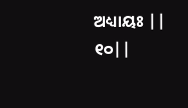ଅଧ୍ୟାୟଃ || ୧୦||